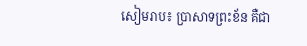សៀមរាប៖ ប្រាសាទព្រះខ័ន គឺជា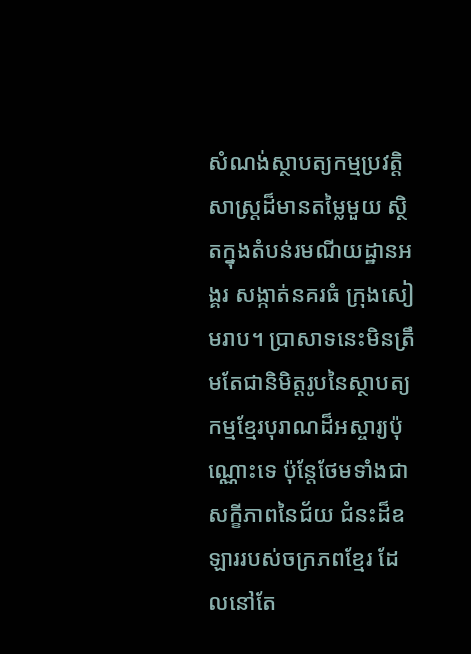សំណង់ស្ថាបត្យកម្មប្រវត្តិសាស្ត្រដ៏មានតម្លៃមួយ ស្ថិតក្នុងតំបន់រមណីយដ្ឋានអង្គរ សង្កាត់នគរធំ ក្រុងសៀមរាប។ ប្រាសាទនេះមិនត្រឹមតែជានិមិត្តរូបនៃស្ថាបត្យកម្មខ្មែរបុរាណដ៏អស្ចារ្យប៉ុណ្ណោះទេ ប៉ុន្តែថែមទាំងជាសក្ខីភាពនៃជ័យ ជំនះដ៏ឧឡាររបស់ចក្រភពខ្មែរ ដែលនៅតែ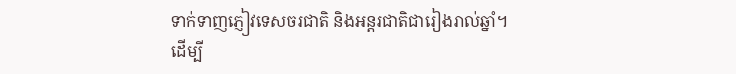ទាក់ទាញភ្ញៀវទេសចរជាតិ និងអន្តរជាតិជារៀងរាល់ឆ្នាំ។
ដើម្បី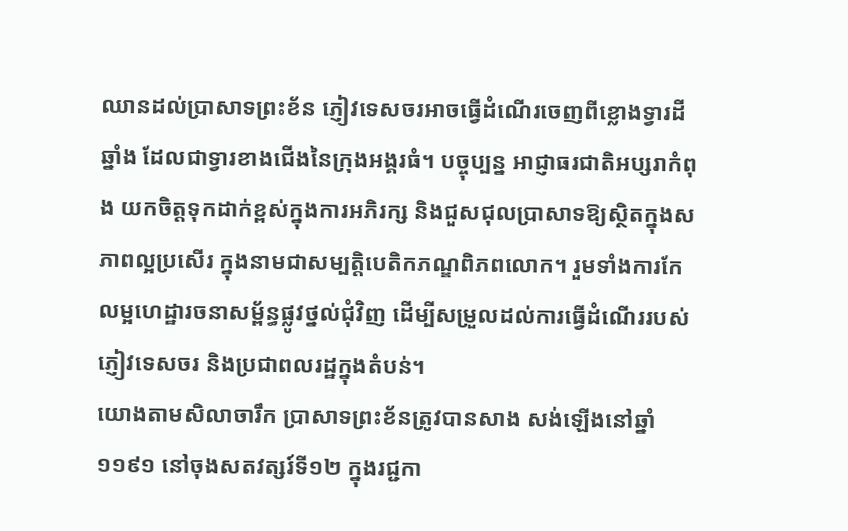ឈានដល់ប្រាសាទព្រះខ័ន ភ្ញៀវទេសចរអាចធ្វើដំណើរចេញពីខ្លោងទ្វារដីឆ្នាំង ដែលជាទ្វារខាងជើងនៃក្រុងអង្គរធំ។ បច្ចុប្បន្ន អាជ្ញាធរជាតិអប្សរាកំពុង យកចិត្តទុកដាក់ខ្ពស់ក្នុងការអភិរក្ស និងជួសជុលប្រាសាទឱ្យស្ថិតក្នុងសភាពល្អប្រសើរ ក្នុងនាមជាសម្បត្តិបេតិកភណ្ឌពិភពលោក។ រួមទាំងការកែលម្អហេដ្ឋារចនាសម្ព័ន្ធផ្លូវថ្នល់ជុំវិញ ដើម្បីសម្រួលដល់ការធ្វើដំណើររបស់ភ្ញៀវទេសចរ និងប្រជាពលរដ្ឋក្នុងតំបន់។
យោងតាមសិលាចារឹក ប្រាសាទព្រះខ័នត្រូវបានសាង សង់ឡើងនៅឆ្នាំ១១៩១ នៅចុងសតវត្សរ៍ទី១២ ក្នុងរជ្ជកា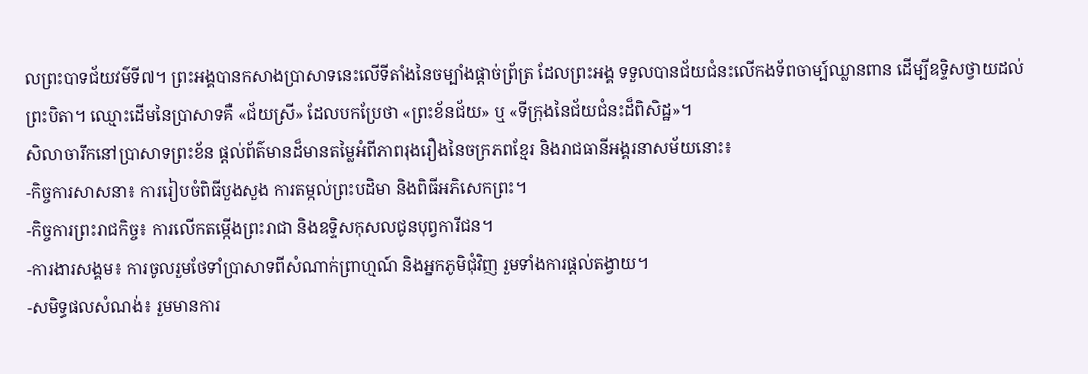លព្រះបាទជ័យវម៌ទី៧។ ព្រះអង្គបានកសាងប្រាសាទនេះលើទីតាំងនៃចម្បាំងផ្តាច់ព្រ័ត្រ ដែលព្រះអង្គ ទទួលបានជ័យជំនះលើកងទ័ពចាម្ប៍ឈ្លានពាន ដើម្បីឧទ្ទិសថ្វាយដល់ព្រះបិតា។ ឈ្មោះដើមនៃប្រាសាទគឺ «ជ័យស្រី» ដែលបកប្រែថា «ព្រះខ័នជ័យ» ឬ «ទីក្រុងនៃជ័យជំនះដ៏ពិសិដ្ឋ»។
សិលាចារឹកនៅប្រាសាទព្រះខ័ន ផ្តល់ព័ត៌មានដ៏មានតម្លៃអំពីភាពរុងរឿងនៃចក្រភពខ្មែរ និងរាជធានីអង្គរនាសម័យនោះ៖
-កិច្ចការសាសនា៖ ការរៀបចំពិធីបួងសួង ការតម្កល់ព្រះបដិមា និងពិធីអភិសេកព្រះ។
-កិច្ចការព្រះរាជកិច្ច៖ ការលើកតម្កើងព្រះរាជា និងឧទ្ទិសកុសលជូនបុព្វការីជន។
-ការងារសង្គម៖ ការចូលរួមថែទាំប្រាសាទពីសំណាក់ព្រាហ្មណ៍ និងអ្នកភូមិជុំវិញ រួមទាំងការផ្តល់តង្វាយ។
-សមិទ្ធផលសំណង់៖ រួមមានការ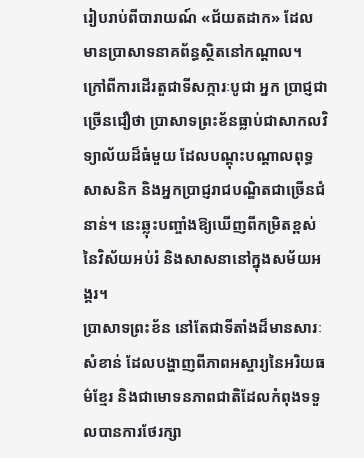រៀបរាប់ពីបារាយណ៍ «ជ័យតដាក» ដែលមានប្រាសាទនាគព័ន្ធស្ថិតនៅកណ្តាល។
ក្រៅពីការដើរតួជាទីសក្ការៈបូជា អ្នក ប្រាជ្ញជាច្រើនជឿថា ប្រាសាទព្រះខ័នធ្លាប់ជាសាកលវិទ្យាល័យដ៏ធំមួយ ដែលបណ្តុះបណ្តាលពុទ្ធសាសនិក និងអ្នកប្រាជ្ញរាជបណ្ឌិតជាច្រើនជំនាន់។ នេះឆ្លុះបញ្ចាំងឱ្យឃើញពីកម្រិតខ្ពស់នៃវិស័យអប់រំ និងសាសនានៅក្នុងសម័យអង្គរ។
ប្រាសាទព្រះខ័ន នៅតែជាទីតាំងដ៏មានសារៈសំខាន់ ដែលបង្ហាញពីភាពអស្ចារ្យនៃអរិយធម៌ខ្មែរ និងជាមោទនភាពជាតិដែលកំពុងទទួលបានការថែរក្សា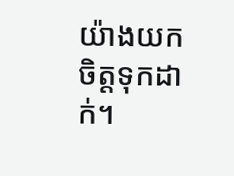យ៉ាងយកចិត្តទុកដាក់។